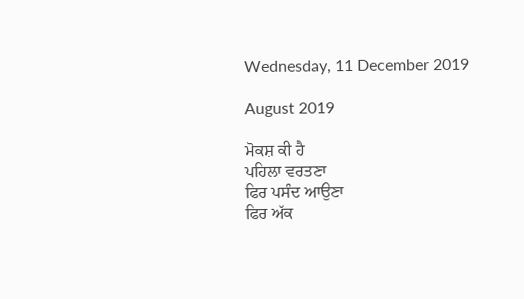Wednesday, 11 December 2019

August 2019

ਮੋਕਸ਼ ਕੀ ਹੈ
ਪਹਿਲਾ ਵਰਤਣਾ
ਫਿਰ ਪਸੰਦ ਆਉਣਾ
ਫਿਰ ਅੱਕ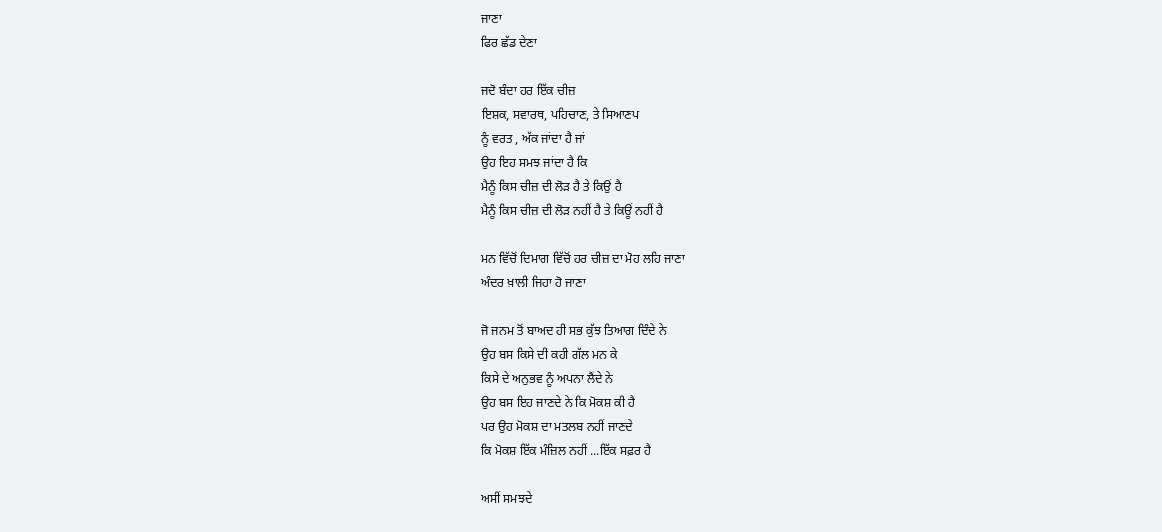ਜਾਣਾ
ਫਿਰ ਛੱਡ ਦੇਣਾ

ਜਦੋ ਬੰਦਾ ਹਰ ਇੱਕ ਚੀਜ਼
ਇਸ਼ਕ, ਸਵਾਰਥ, ਪਹਿਚਾਣ, ਤੇ ਸਿਆਣਪ
ਨੂੰ ਵਰਤ , ਅੱਕ ਜਾਂਦਾ ਹੈ ਜਾਂ
ਉਹ ਇਹ ਸਮਝ ਜਾਂਦਾ ਹੈ ਕਿ
ਮੈਨੂੰ ਕਿਸ ਚੀਜ਼ ਦੀ ਲੋੜ ਹੈ ਤੇ ਕਿਉਂ ਹੈ
ਮੈਨੂੰ ਕਿਸ ਚੀਜ਼ ਦੀ ਲੋੜ ਨਹੀਂ ਹੈ ਤੇ ਕਿਊਂ ਨਹੀਂ ਹੈ

ਮਨ ਵਿੱਚੋਂ ਦਿਮਾਗ ਵਿੱਚੋਂ ਹਰ ਚੀਜ਼ ਦਾ ਮੋਹ ਲਹਿ ਜਾਣਾ
ਅੰਦਰ ਖ਼ਾਲੀ ਜਿਹਾ ਹੋ ਜਾਣਾ

ਜੋ ਜਨਮ ਤੋਂ ਬਾਅਦ ਹੀ ਸਭ ਕੁੱਝ ਤਿਆਗ ਦਿੰਦੇ ਨੇ
ਉਹ ਬਸ ਕਿਸੇ ਦੀ ਕਹੀ ਗੱਲ ਮਨ ਕੇ
ਕਿਸੇ ਦੇ ਅਨੁਭਵ ਨੂੰ ਅਪਨਾ ਲੈਂਦੇ ਨੇ
ਉਹ ਬਸ ਇਹ ਜਾਣਦੇ ਨੇ ਕਿ ਮੋਕਸ਼ ਕੀ ਹੈ
ਪਰ ਉਹ ਮੋਕਸ਼ ਦਾ ਮਤਲਬ ਨਹੀਂ ਜਾਣਦੇ
ਕਿ ਮੋਕਸ਼ ਇੱਕ ਮੰਜ਼ਿਲ ਨਹੀਂ ...ਇੱਕ ਸਫ਼ਰ ਹੈ

ਅਸੀਂ ਸਮਝਦੇ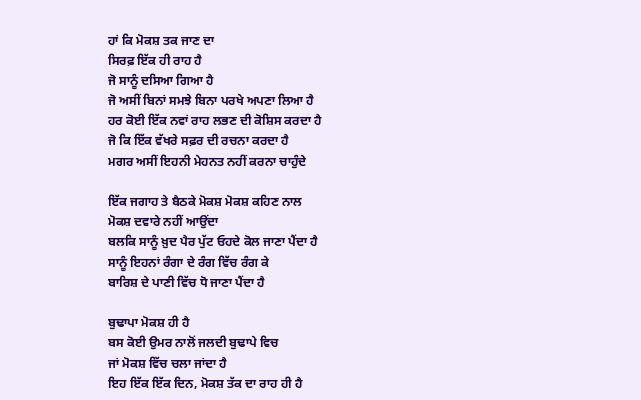ਹਾਂ ਕਿ ਮੋਕਸ਼ ਤਕ ਜਾਣ ਦਾ
ਸਿਰਫ਼ ਇੱਕ ਹੀ ਰਾਹ ਹੈ
ਜੋ ਸਾਨੂੰ ਦਸਿਆ ਗਿਆ ਹੈ
ਜੋ ਅਸੀਂ ਬਿਨਾਂ ਸਮਝੇ ਬਿਨਾ ਪਰਖੇ ਅਪਣਾ ਲਿਆ ਹੈ
ਹਰ ਕੋਈ ਇੱਕ ਨਵਾਂ ਰਾਹ ਲਭਣ ਦੀ ਕੋਸ਼ਿਸ ਕਰਦਾ ਹੈ
ਜੋ ਕਿ ਇੱਕ ਵੱਖਰੇ ਸਫ਼ਰ ਦੀ ਰਚਨਾ ਕਰਦਾ ਹੈ
ਮਗਰ ਅਸੀਂ ਇਹਨੀ ਮੇਹਨਤ ਨਹੀਂ ਕਰਨਾ ਚਾਹੁੰਦੇ

ਇੱਕ ਜਗਾਹ ਤੇ ਬੈਠਕੇ ਮੋਕਸ਼ ਮੋਕਸ਼ ਕਹਿਣ ਨਾਲ
ਮੋਕਸ਼ ਦਵਾਰੇ ਨਹੀਂ ਆਉਂਦਾ
ਬਲਕਿ ਸਾਨੂੰ ਖ਼ੁਦ ਪੈਰ ਪੁੱਟ ਓਹਦੇ ਕੋਲ ਜਾਣਾ ਪੈਂਦਾ ਹੈ
ਸਾਨੂੰ ਇਹਨਾਂ ਰੰਗਾ ਦੇ ਰੰਗ ਵਿੱਚ ਰੰਗ ਕੇ
ਬਾਰਿਸ਼ ਦੇ ਪਾਣੀ ਵਿੱਚ ਧੋ ਜਾਣਾ ਪੈਂਦਾ ਹੈ

ਬੁਢਾਪਾ ਮੋਕਸ਼ ਹੀ ਹੈ
ਬਸ ਕੋਈ ਉਮਰ ਨਾਲੋਂ ਜਲਦੀ ਬੁਢਾਪੇ ਵਿਚ
ਜਾਂ ਮੋਕਸ਼ ਵਿੱਚ ਚਲਾ ਜਾਂਦਾ ਹੈ
ਇਹ ਇੱਕ ਇੱਕ ਦਿਨ, ਮੋਕਸ਼ ਤੱਕ ਦਾ ਰਾਹ ਹੀ ਹੈ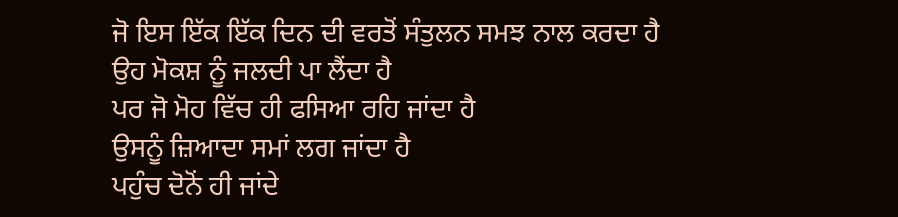ਜੋ ਇਸ ਇੱਕ ਇੱਕ ਦਿਨ ਦੀ ਵਰਤੋਂ ਸੰਤੁਲਨ ਸਮਝ ਨਾਲ ਕਰਦਾ ਹੈ
ਉਹ ਮੋਕਸ਼ ਨੂੰ ਜਲਦੀ ਪਾ ਲੈਂਦਾ ਹੈ
ਪਰ ਜੋ ਮੋਹ ਵਿੱਚ ਹੀ ਫਸਿਆ ਰਹਿ ਜਾਂਦਾ ਹੈ
ਉਸਨੂੰ ਜ਼ਿਆਦਾ ਸਮਾਂ ਲਗ ਜਾਂਦਾ ਹੈ
ਪਹੁੰਚ ਦੋਨੋਂ ਹੀ ਜਾਂਦੇ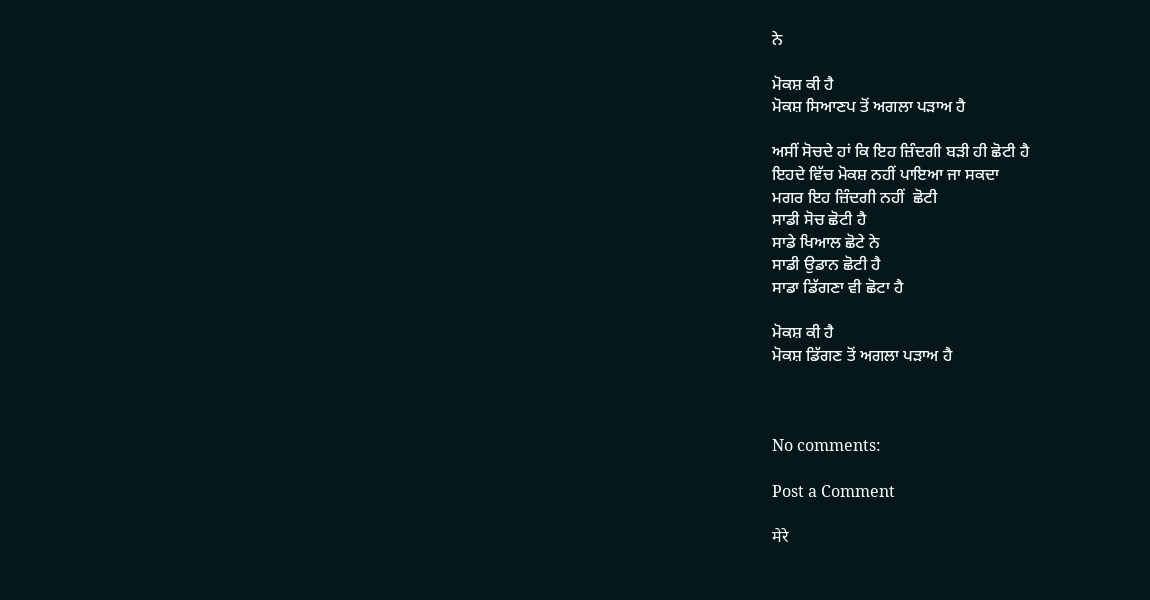ਨੇ

ਮੋਕਸ਼ ਕੀ ਹੈ
ਮੋਕਸ਼ ਸਿਆਣਪ ਤੋਂ ਅਗਲਾ ਪੜਾਅ ਹੈ

ਅਸੀਂ ਸੋਚਦੇ ਹਾਂ ਕਿ ਇਹ ਜ਼ਿੰਦਗੀ ਬੜੀ ਹੀ ਛੋਟੀ ਹੈ
ਇਹਦੇ ਵਿੱਚ ਮੋਕਸ਼ ਨਹੀਂ ਪਾਇਆ ਜਾ ਸਕਦਾ
ਮਗਰ ਇਹ ਜ਼ਿੰਦਗੀ ਨਹੀਂ  ਛੋਟੀ
ਸਾਡੀ ਸੋਚ ਛੋਟੀ ਹੈ
ਸਾਡੇ ਖਿਆਲ ਛੋਟੇ ਨੇ
ਸਾਡੀ ਉਡਾਨ ਛੋਟੀ ਹੈ
ਸਾਡਾ ਡਿੱਗਣਾ ਵੀ ਛੋਟਾ ਹੈ

ਮੋਕਸ਼ ਕੀ ਹੈ
ਮੋਕਸ਼ ਡਿੱਗਣ ਤੋਂ ਅਗਲਾ ਪੜਾਅ ਹੈ



No comments:

Post a Comment

मेरे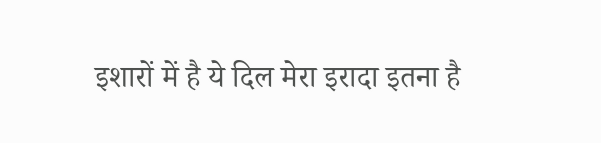इशारों में है ये दिल मेरा इरादा इतना है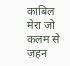काबिल मेरा जो कलम से ज़हन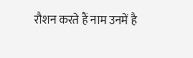रौशन करते हैं नाम उनमें है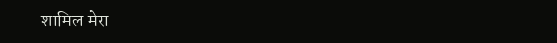शामिल मेरा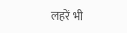लहरें भी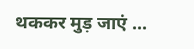थककर मुड़ जाएं ...